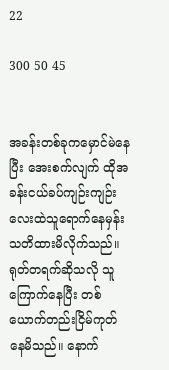22

300 50 45


အခန်းတစ်ခုကမှောင်မဲနေပြီး အေးစက်လျက် ထိုအခန်းငယ်ခပ်ကျဉ်းကျဉ်းလေးထဲသူရောက်နေမှန်း သတိထားမိလိုက်သည်။ ရုတ်တရက်ဆိုသလို သူကြောက်နေပြီး တစ်ယောက်တည်းငြိမ်ကုတ်နေမိသည်။ နောက်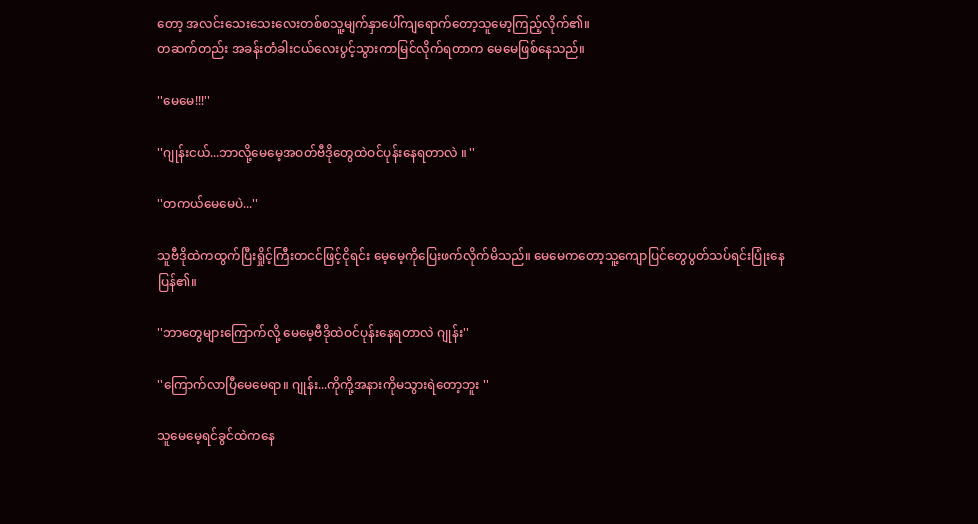တော့ အလင်းသေးသေးလေးတစ်စသူ့မျက်နှာပေါ်ကျရောက်တော့သူမော့ကြည့်လိုက်၏။
တဆက်တည်း အခန်းတံခါးငယ်လေးပွင့်သွားကာမြင်လိုက်ရတာက မေမေဖြစ်နေသည်။

''မေမေ!!!''

''ဂျုန်းငယ်...ဘာလို့မေမေ့အဝတ်ဗီဒိုတွေထဲဝင်ပုန်းနေရတာလဲ ။ ''

''တကယ်မေမေပဲ...''

သူဗီဒိုထဲကထွက်ပြီးရှိုင့်ကြီးတငင်ဖြင့်ငိုရင်း မေ့မေ့ကိုပြေးဖက်လိုက်မိသည်။ မေမေကတော့သူ့ကျောပြင်တွေပွတ်သပ်ရင်းပြုံးနေပြန်၏။

''ဘာတွေများကြောက်လို့ မေမေ့ဗီဒိုထဲဝင်ပုန်းနေရတာလဲ ဂျုန်း''

''ကြောက်လာပြီမေမေရာ။ ဂျုန်း...ကိုကို့အနားကိုမသွားရဲတော့ဘူး ''

သူမေမေ့ရင်ခွင်ထဲကနေ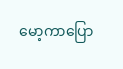မော့ကာပြော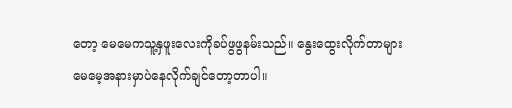တော့ မေမေကသူ့နှဖူးလေးကိုခပ်ဖွဖွနမ်းသည်။ နွေးထွေးလိုက်တာများ မေမေ့အနားမှာပဲနေလိုက်ချင်တော့တာပါ။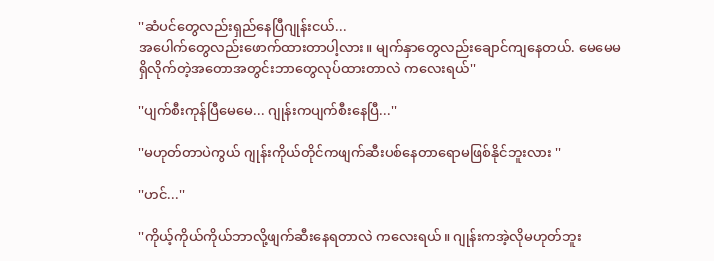''ဆံပင်တွေလည်းရှည်နေပြီဂျုန်းငယ်...
အပေါက်တွေလည်းဖောက်ထားတာပါ့လား။ မျက်နှာတွေလည်းချောင်ကျနေတယ်. မေမေမရှိလိုက်တဲ့အတောအတွင်းဘာတွေလုပ်ထားတာလဲ ကလေးရယ်''

''ပျက်စီးကုန်ပြီမေမေ... ဂျုန်းကပျက်စီးနေပြီ...''

''မဟုတ်တာပဲကွယ် ဂျုန်းကိုယ်တိုင်ကဖျက်ဆီးပစ်နေတာရောမဖြစ်နိုင်ဘူးလား ''

''ဟင်...''

''ကိုယ့်ကိုယ်ကိုယ်ဘာလို့ဖျက်ဆီးနေရတာလဲ ကလေးရယ်။ ဂျုန်းကအဲ့လိုမဟုတ်ဘူး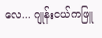လေ... ဂျုန်းငယ်ကဖြူ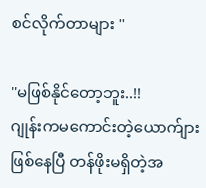စင်လိုက်တာများ ''

''မဖြစ်နိုင်တော့ဘူး..!!
ဂျုန်းကမကောင်းတဲ့ယောက်ျားဖြစ်နေပြီ တန်ဖိုးမရှိတဲ့အ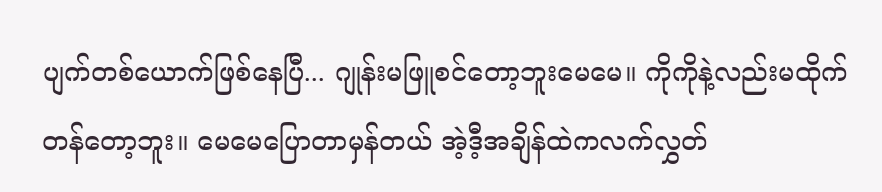ပျက်တစ်ယောက်ဖြစ်နေပြီ... ဂျုန်းမဖြူစင်တော့ဘူးမေမေ။ ကိုကိုနဲ့လည်းမထိုက်တန်တော့ဘူး။ မေမေပြောတာမှန်တယ် အဲ့ဒီ့အချိန်ထဲကလက်လွှတ်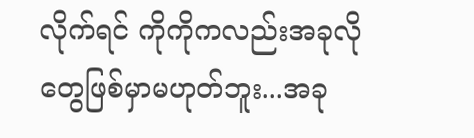လိုက်ရင် ကိုကိုကလည်းအခုလိုတွေဖြစ်မှာမဟုတ်ဘူး...အခု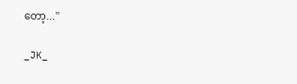တော့...''

_JK_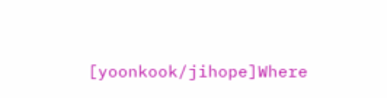[yoonkook/jihope]Where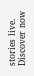stories live. Discover now